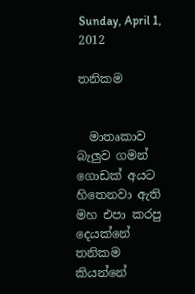Sunday, April 1, 2012

තනිකම


  මාතෘකාව බැලුව ගමන් ගොඩක් අයට හිතෙනවා ඇති මහ එපා කරපු දෙයක්නේ තනිකම කියන්නේ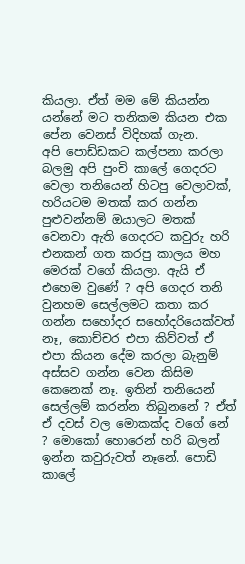කියලා. ඒත් මම මේ කියන්න යන්නේ මට තනිකම කියන එක පේන වෙනස් විදිහක් ගැන.
අපි පොඩ්ඩකට කල්පනා කරලා බලමු අපි පුංචි කාලේ ගෙදරට වෙලා තනියෙන් හිටපු වෙලාවක්, හරියටම මතක් කර ගන්න පුළුවන්නම් ඔයාලට මතක් වෙනවා ඇති ගෙදරට කවුරු හරි එනකන් ගත කරපු කාලය මහ මෙරක් වගේ කියලා. ඇයි ඒ එහෙම වුණේ ? අපි ගෙදර තනි වුනහම සෙල්ලමට කතා කර ගන්න සහෝදර සහෝදරියෙක්වත් නෑ, කොච්චර එපා කිව්වත් ඒ එපා කියන දේම කරලා බැනුම් අස්සව ගන්න වෙන කිසිම කෙනෙක් නෑ. ඉතින් තනියෙන් සෙල්ලම් කරන්න තිබුනනේ ? ඒත් ඒ දවස් වල මොකක්ද වගේ නේ ? මොකෝ හොරෙන් හරි බලන් ඉන්න කවුරුවත් නෑනේ. පොඩි කාලේ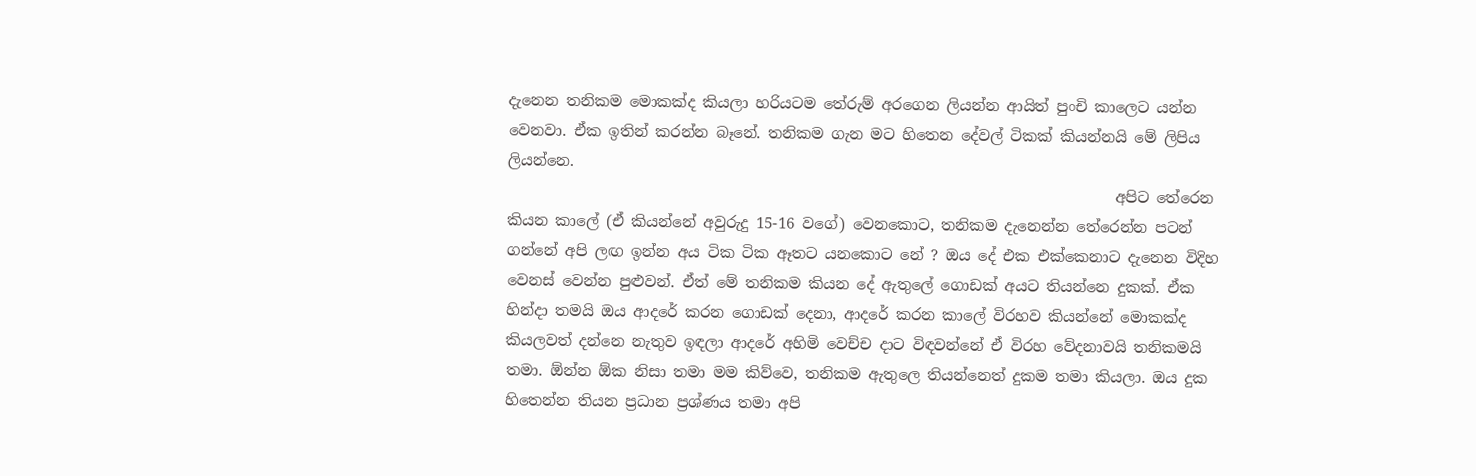දැනෙන තනිකම මොකක්ද කියලා හරියටම තේරුම් අරගෙන ලියන්න ආයිත් පුංචි කාලෙට යන්න වෙනවා. ඒක ඉතින් කරන්න බෑනේ. තනිකම ගැන මට හිතෙන දේවල් ටිකක් කියන්නයි මේ ලිපිය ලියන්නෙ.
                                                                                 අපිට තේරෙන කියන කාලේ (ඒ කියන්නේ අවුරුදු 15-16 වගේ) වෙනකොට, තනිකම දැනෙන්න තේරෙන්න පටන් ගන්නේ අපි ලඟ ඉන්න අය ටික ටික ඈතට යනකොට නේ ? ඔය දේ එක එක්කෙනාට දැනෙන විදිහ වෙනස් වෙන්න පුළුවන්. ඒත් මේ තනිකම කියන දේ ඇතුලේ ගොඩක් අයට තියන්නෙ දුකක්. ඒක හින්දා තමයි ඔය ආදරේ කරන ගොඩක් දෙනා, ආදරේ කරන කාලේ විරහව කියන්නේ මොකක්ද කියලවත් දන්නෙ නැතුව ඉඳලා ආදරේ අහිමි වෙච්ච දාට විඳවන්නේ ඒ විරහ වේදනාවයි තනිකමයි තමා. ඕන්න ඕක නිසා තමා මම කිව්වෙ, තනිකම ඇතුලෙ තියන්නෙත් දුකම තමා කියලා. ඔය දුක හිතෙන්න තියන ප්‍රධාන ප්‍රශ්ණය තමා අපි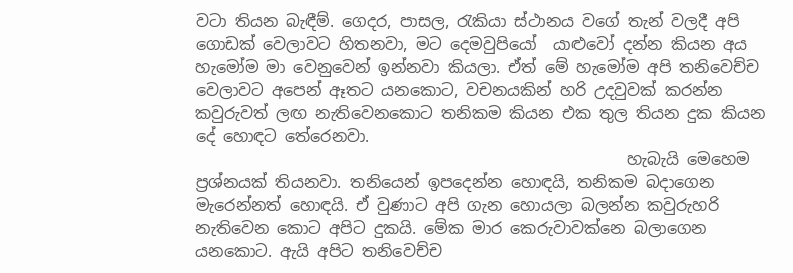වටා තියන බැඳීම්. ගෙදර, පාසල, රැකියා ස්ථානය වගේ තැන් වලදී අපි ගොඩක් වෙලාවට හිතනවා, මට දෙමවුපියෝ  යාළුවෝ දන්න කියන අය හැමෝම මා වෙනුවෙන් ඉන්නවා කියලා. ඒත් මේ හැමෝම අපි තනිවෙච්ච වෙලාවට අපෙන් ඈතට යනකොට, වචනයකින් හරි උදවුවක් කරන්න කවුරුවත් ලඟ නැතිවෙනකොට තනිකම කියන එක තුල තියන දුක කියන දේ හොඳට තේරෙනවා.
                                                      හැබැයි මෙහෙම ප්‍රශ්නයක් තියනවා. තනියෙන් ඉපදෙන්න හොඳයි, තනිකම බදාගෙන මැරෙන්නත් හොඳයි. ඒ වුණාට අපි ගැන හොයලා බලන්න කවුරුහරි නැතිවෙන කොට අපිට දුකයි. මේක මාර කෙරුවාවක්නෙ බලාගෙන යනකොට. ඇයි අපිට තනිවෙච්ච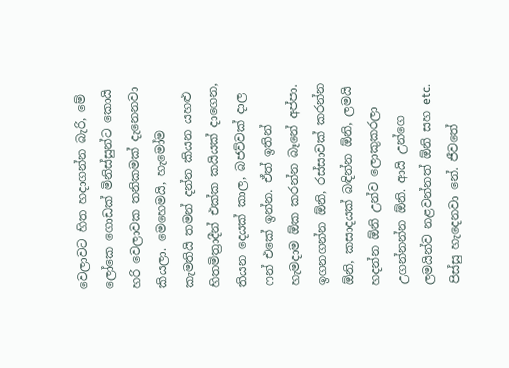වෙලාවට හිත හදාගන්න බැරි, මේ ලෝකෙ ගොඩක් මිනිස්සුන්ට කොයි හරි වෙලාවක තනිකමක් දැනෙනවා කියලා. මෙහෙමයි, හැමෝම කැමතියි තමන් දන්න කියන යහළු හිතමිත්‍රාදීන් එක්ක කයියක් දාගෙන, තියන දෙයක් කාල, බජව්වක් දාල ෆන් එකේ ඉන්න. ඒත් ඉතින් හැමදාම ඕක කරන්න බෑනේ අප්පා. ඉගනගන්න ඕනි, රස්සාවක් කරන්න ඕනි, කසාදයක් බඳින්න ඕනි, ලමයි හදන්න ඕනි උන්ව ලොකුකරලා උගන්නන්න ඕනි. ආයි උන්ගෙ ලමයින්ව නළවන්නත් ඕනි සහ etc. පිස්සු හැදෙනවා නේ. ජීවතේ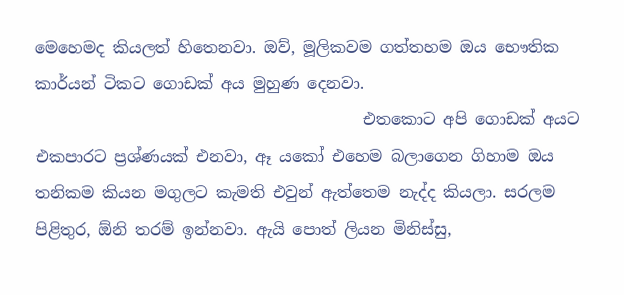මෙහෙමද කියලත් හිතෙනවා. ඔව්, මූලිකවම ගත්තහම ඔය භෞතික කාර්යන් ටිකට ගොඩක් අය මුහුණ දෙනවා.
                                         එතකොට අපි ගොඩක් අයට එකපාරට ප්‍රශ්ණයක් එනවා, ඈ යකෝ එහෙම බලාගෙන ගිහාම ඔය තනිකම කියන මගුලට කැමති එවුන් ඇත්තෙම නැද්ද කියලා. සරලම පිළිතුර, ඕනි තරම් ඉන්නවා. ඇයි පොත් ලියන මිනිස්සු,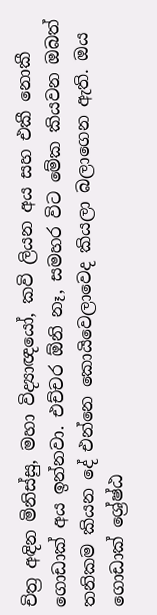චිත්‍ර අඳින මිනිස්සු, මහා විද්‍යාඥයෝ, කවි ලියන අය සහ එකී නොකී ගොඩාක් අය ඉන්නවා. එච්චර ඕනි නෑ, සමහර විට මේක කියවන ඔබත් තනිකම කියන දේ එන්නෙ කොයිවෙලාවෙද කියලා බලාගෙන ඇති. ඔය ගොඩාක් ශ්‍රේෂ්ඨ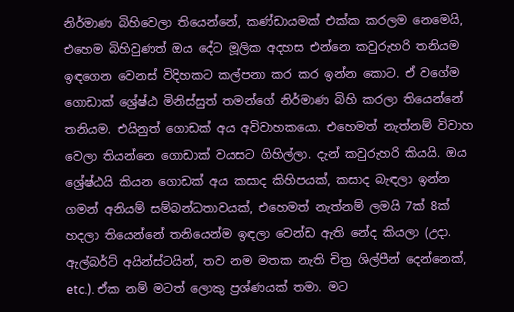නිර්මාණ බිහිවෙලා තියෙන්නේ, කණ්ඩායමක් එක්ක කරලම නෙමෙයි, එහෙම බිහිවුණත් ඔය දේට මූලික අදහස එන්නෙ කවුරුහරි තනියම ඉඳගෙන වෙනස් විදිහකට කල්පනා කර කර ඉන්න කොට. ඒ වගේම ගොඩාක් ශ්‍රේෂ්ඨ මිනිස්සුත් තමන්ගේ නිර්මාණ බිහි කරලා තියෙන්නේ තනියම. එයිනුත් ගොඩක් අය අවිවාහකයො. එහෙමත් නැත්නම් විවාහ වෙලා තියන්නෙ ගොඩාක් වයසට ගිහිල්ලා. දැන් කවුරුහරි කියයි. ඔය ශ්‍රේෂ්ඨයි කියන ගොඩක් අය කසාද කිහිපයක්, කසාද බැඳලා ඉන්න ගමන් අනියම් සම්බන්ධතාවයක්, එහෙමත් නැත්නම් ලමයි 7ක් 8ක් හදලා තියෙන්නේ තනියෙන්ම ඉඳලා වෙන්ඩ ඇති නේද කියලා (උදා. ඇල්බර්ට් අයින්ස්ටයින්, තව නම මතක නැති චිත්‍ර ශිල්පීන් දෙන්නෙක්, etc.). ඒක නම් මටත් ලොකු ප්‍රශ්ණයක් තමා. මට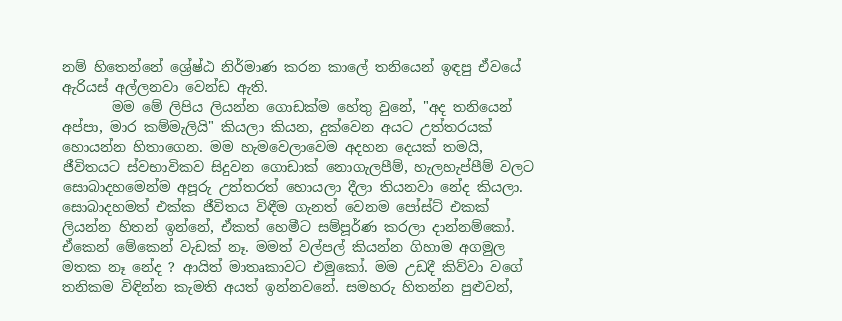නම් හිතෙන්නේ ශ්‍රේෂ්ඨ නිර්මාණ කරන කාලේ තනියෙන් ඉඳපු ඒවයේ ඇරියස් අල්ලනවා වෙන්ඩ ඇති.
       මම මේ ලිපිය ලියන්න ගොඩක්ම හේතු වුනේ, "අද තනියෙන් අප්පා, මාර කම්මැලියි" කියලා කියන, දුක්වෙන අයට උත්තරයක් හොයන්න හිතාගෙන. මම හැමවෙලාවෙම අදහන දෙයක් තමයි, ජීවිතයට ස්වභාවිකව සිදුවන ගොඩාක් නොගැලපීම්, හැලහැප්පීම් වලට සොබාදහමෙන්ම අපූරු උත්තරත් හොයලා දීලා තියනවා නේද කියලා. සොබාදහමත් එක්ක ජීවිතය විඳීම ගැනත් වෙනම පෝස්ට් එකක් ලියන්න හිතන් ඉන්නේ, ඒකත් හෙමීට සම්පූර්ණ කරලා දාන්නම්කෝ. ඒකෙන් මේකෙන් වැඩක් නෑ. මමත් වල්පල් කියන්න ගිහාම අගමුල මතක නෑ නේද ? ආයිත් මාතෘකාවට එමුකෝ. මම උඩදී කිව්වා වගේ තනිකම විඳින්න කැමති අයත් ඉන්නවනේ. සමහරු හිතන්න පුළුවන්,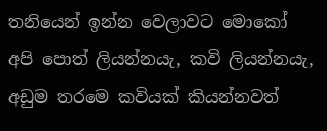තනියෙන් ඉන්න වෙලාවට මොකෝ අපි පොත් ලියන්නයැ, කවි ලියන්නයැ, අඩුම තරමෙ කවියක් කියන්නවත්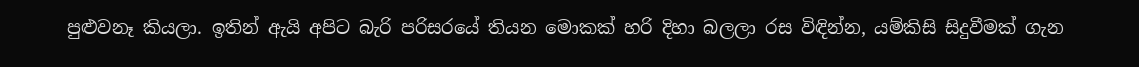පුළුවනෑ කියලා. ඉතින් ඇයි අපිට බැරි පරිසරයේ තියන මොකක් හරි දිහා බලලා රස විඳින්න, යම්කිසි සිදුවීමක් ගැන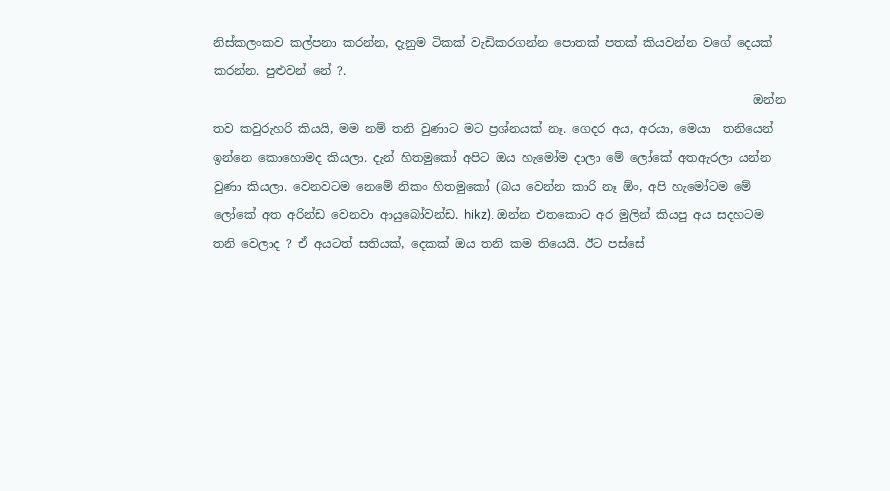නිස්කලංකව කල්පනා කරන්න, දැනුම ටිකක් වැඩිකරගන්න පොතක් පතක් කියවන්න වගේ දෙයක් කරන්න. පුළුවන් නේ ?.
                                                                                          ඔන්න තව කවුරුහරි කියයි, මම නම් තනි වුණාට මට ප්‍රශ්නයක් නෑ. ගෙදර අය, අරයා, මෙයා  තනියෙන් ඉන්නෙ කොහොමද කියලා. දැන් හිතමුකෝ අපිට ඔය හැමෝම දාලා මේ ලෝකේ අතඇරලා යන්න වුණා කියලා. වෙනවටම නෙමේ නිකං හිතමුකෝ (බය වෙන්න කාරි නෑ ඕං, අපි හැමෝටම මේ ලෝකේ අත අරින්ඩ වෙනවා ආයුබෝවන්ඩ. hikz). ඔන්න එතකොට අර මුලින් කියපු අය සදහටම තනි වෙලාද ? ඒ අයටත් සතියක්, දෙකක් ඔය තනි කම තියෙයි. ඊට පස්සේ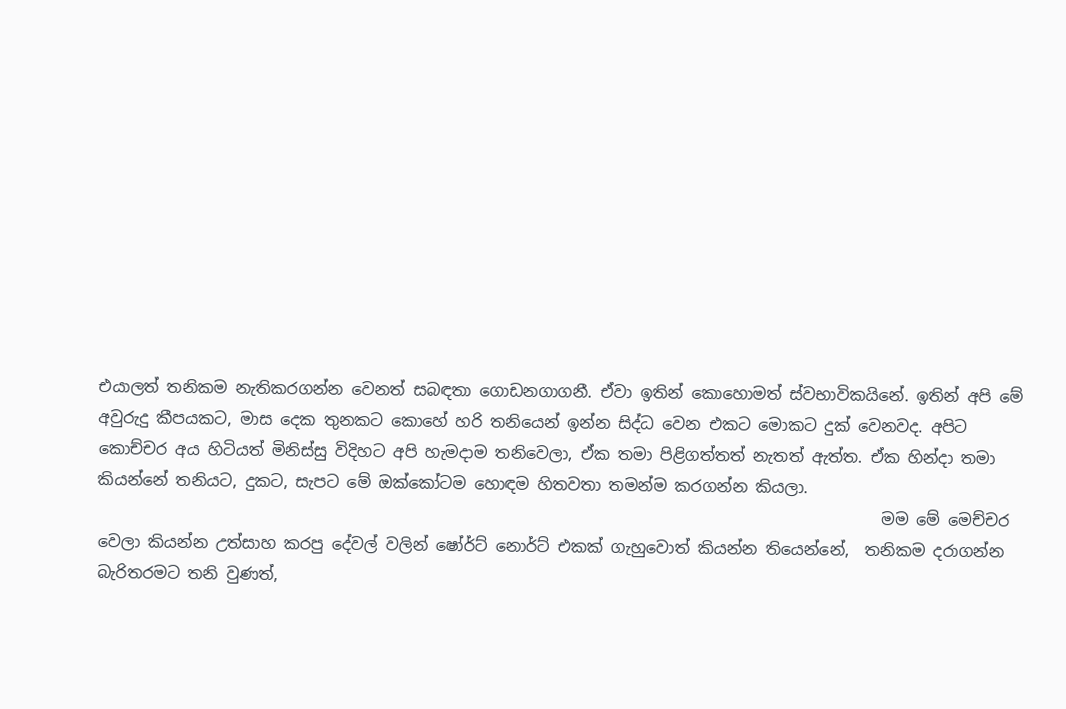එයාලත් තනිකම නැතිකරගන්න වෙනත් සබඳතා ගොඩනගාගනී. ඒවා ඉතින් කොහොමත් ස්වභාවිකයිනේ. ඉතින් අපි මේ අවුරුදු කීපයකට, මාස දෙක තුනකට කොහේ හරි තනියෙන් ඉන්න සිද්ධ වෙන එකට මොකට දුක් වෙනවද. අපිට කොච්චර අය හිටියත් මිනිස්සු විදිහට අපි හැමදාම තනිවෙලා, ඒක තමා පිළිගත්තත් නැතත් ඇත්ත. ඒක හින්දා තමා කියන්නේ තනියට, දුකට, සැපට මේ ඔක්කෝටම හොඳම හිතවතා තමන්ම කරගන්න කියලා.
                                                                                                  මම මේ මෙච්චර වෙලා කියන්න උත්සාහ කරපු දේවල් වලින් ෂෝර්ට් නොර්ට් එකක් ගැහුවොත් කියන්න තියෙන්නේ,  තනිකම දරාගන්න බැරිතරමට තනි වුණත්,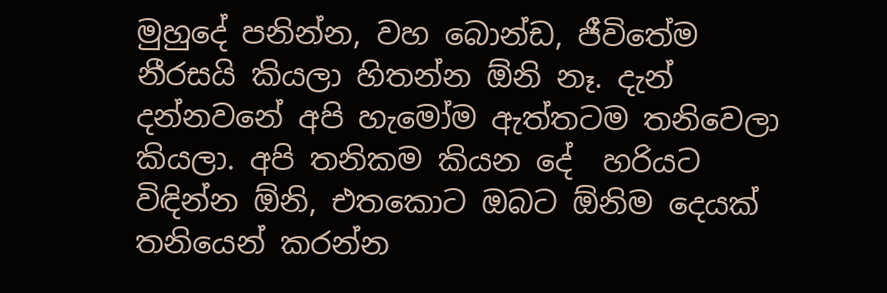මුහුදේ පනින්න, වහ බොන්ඩ, ජීවිතේම නීරසයි කියලා හිතන්න ඕනි නෑ. දැන් දන්නවනේ අපි හැමෝම ඇත්තටම තනිවෙලා කියලා. අපි තනිකම කියන දේ  හරියට විඳින්න ඕනි, එතකොට ඔබට ඕනිම දෙයක් තනියෙන් කරන්න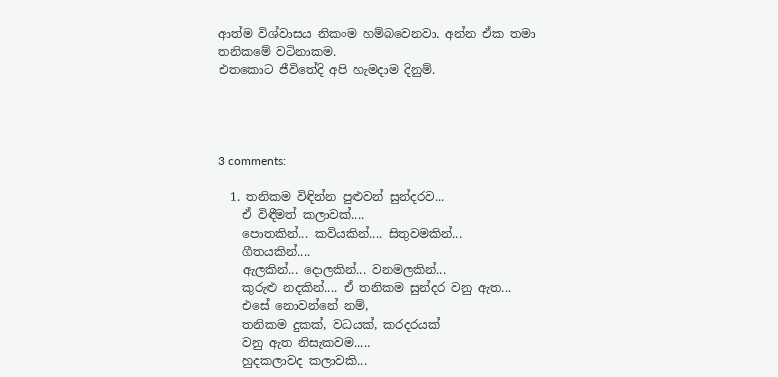ආත්ම විශ්වාසය නිකංම හම්බවෙනවා. අන්න ඒක තමා තනිකමේ වටිනාකම.
එතකොට ජීවිතේදි අපි හැමදාම දිනුම්.




3 comments:

  1. තනිකම විඳින්න පුළුවන් සුන්දරව...
    ඒ විඳීමත් කලාවක්....
    පොතකින්... කවියකින්.... සිතුවමකින්...
    ගීතයකින්....
    ඇලකින්... දොලකින්... වනමලකින්...
    කුරුළු නදකින්.... ඒ තනිකම සුන්දර වනු ඇත...
    එසේ නොවන්නේ නම්,
    තනිකම දුකක්, වධයක්, කරදරයක්
    වනු ඇත නිසැකවම.....
    හුදකලාවද කලාවකි...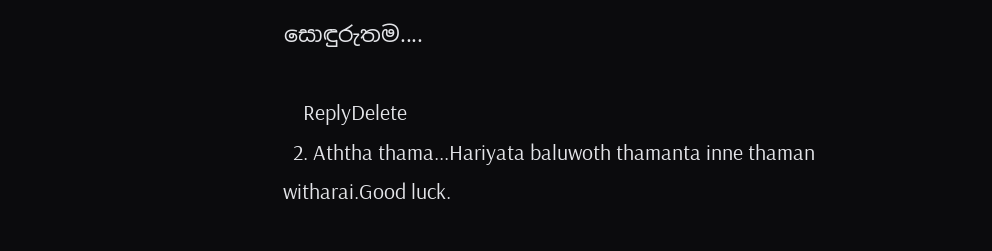සොඳුරුතම....

    ReplyDelete
  2. Aththa thama...Hariyata baluwoth thamanta inne thaman witharai.Good luck.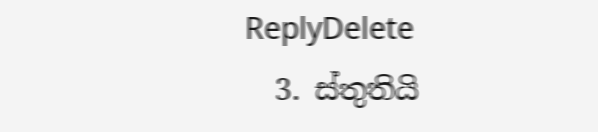ReplyDelete
  3. ස්තුතියි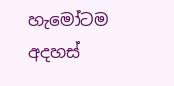හැමෝටම අදහස්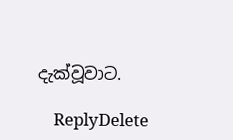දැක්වූවාට.

    ReplyDelete